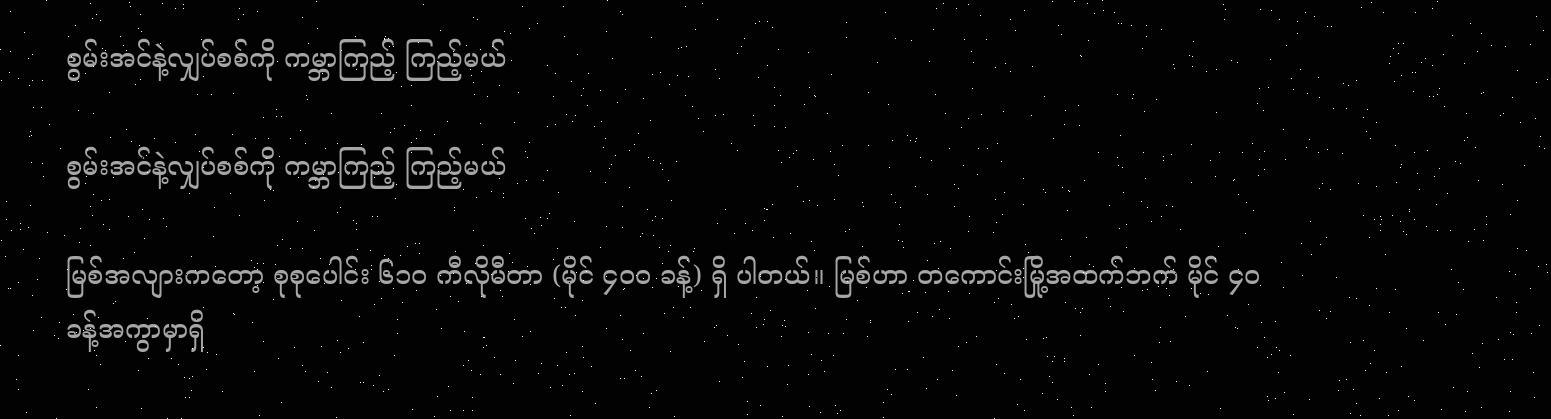စွမ်းအင်နဲ့လျှပ်စစ်ကို ကမ္ဘာကြည့် ကြည့်မယ်

စွမ်းအင်နဲ့လျှပ်စစ်ကို ကမ္ဘာကြည့် ကြည့်မယ်

မြစ်အလျားကတော့ စုစုပေါင်း ၆၁၀ ကီလိုမီတာ (မိုင် ၄၀၀ ခန့်) ရှိ ပါတယ်။ မြစ်ဟာ တကောင်းမြို့အထက်ဘက် မိုင် ၄၀ ခန့်အကွာမှာရှိ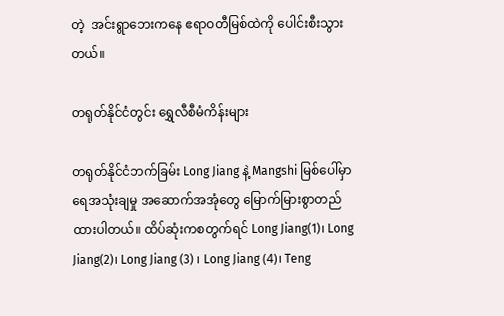တဲ့  အင်းရွာဘေးကနေ ဧရာဝတီမြစ်ထဲကို ပေါင်းစီးသွားတယ်။

တရုတ်နိုင်ငံတွင်း ရွှေလီစီမံကိန်းများ

တရုတ်နိုင်ငံဘက်ခြမ်း Long Jiang နဲ့ Mangshi မြစ်ပေါ်မှာ ရေအသုံးချမှု အဆောက်အအုံတွေ မြောက်မြားစွာတည်ထားပါတယ်။ ထိပ်ဆုံးကစတွက်ရင် Long Jiang(1)၊ Long Jiang(2)၊ Long Jiang (3) ၊ Long Jiang (4)၊ Teng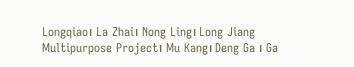Longqiao၊ La Zhai၊ Nong Ling၊ Long Jiang Multipurpose Project၊ Mu Kang၊ Deng Ga ၊ Ga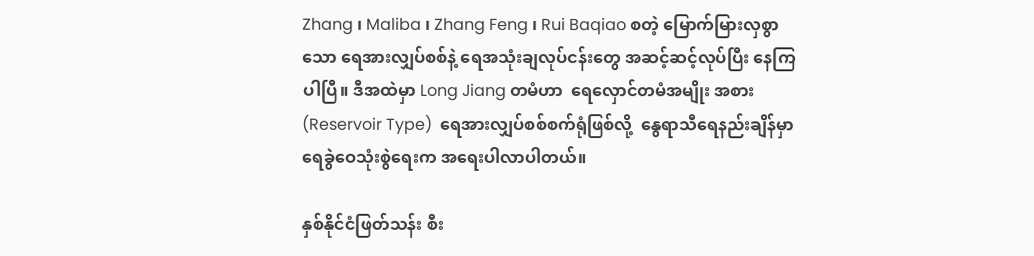Zhang ၊ Maliba ၊ Zhang Feng ၊ Rui Baqiao စတဲ့ မြောက်မြားလှစွာသော ရေအားလျှပ်စစ်နဲ့ ရေအသုံးချလုပ်ငန်းတွေ အဆင့်ဆင့်လုပ်ပြီး နေကြပါပြီ။ ဒီအထဲမှာ Long Jiang တမံဟာ  ရေလှောင်တမံအမျိုး အစား (Reservoir Type)  ရေအားလျှပ်စစ်စက်ရုံဖြစ်လို့  နွေရာသီရေနည်းချိန်မှာ ရေခွဲဝေသုံးစွဲရေးက အရေးပါလာပါတယ်။

နှစ်နိုင်ငံဖြတ်သန်း စီး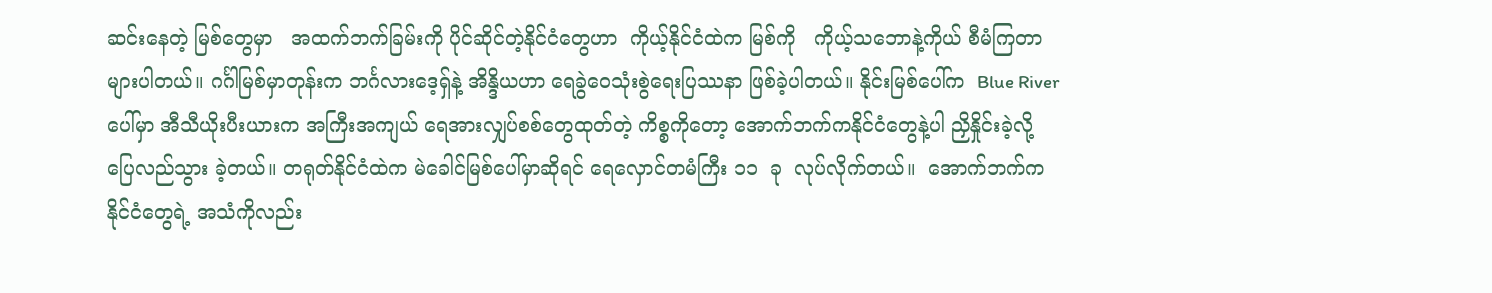ဆင်းနေတဲ့ မြစ်တွေမှာ   အထက်ဘက်ခြမ်းကို ပိုင်ဆိုင်တဲ့နိုင်ငံတွေဟာ  ကိုယ့်နိုင်ငံထဲက မြစ်ကို   ကိုယ့်သဘောနဲ့ကိုယ် စီမံကြတာများပါတယ်။ ဂင်္ဂါမြစ်မှာတုန်းက ဘင်္ဂလားဒေ့ရှ်နဲ့ အိန္ဒိယဟာ ရေခွဲဝေသုံးစွဲရေးပြဿနာ ဖြစ်ခဲ့ပါတယ်။ နိုင်းမြစ်ပေါ်က  Blue River ပေါ်မှာ အီသီယိုးပီးယားက အကြီးအကျယ် ရေအားလျှပ်စစ်တွေထုတ်တဲ့ ကိစ္စကိုတော့ အောက်ဘက်ကနိုင်ငံတွေနဲ့ပါ ညှိနှိုင်းခဲ့လို့ ပြေလည်သွား ခဲ့တယ်။ တရုတ်နိုင်ငံထဲက မဲခေါင်မြစ်ပေါ်မှာဆိုရင် ရေလှောင်တမံကြီး ၁၁  ခု  လုပ်လိုက်တယ်။  အောက်ဘက်ကနိုင်ငံတွေရဲ့ အသံကိုလည်း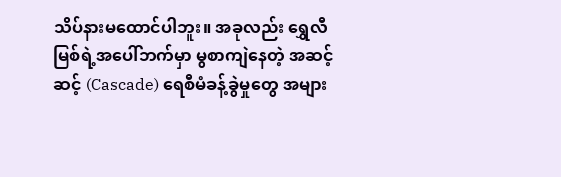သိပ်နားမထောင်ပါဘူး။ အခုလည်း ရွှေလီမြစ်ရဲ့အပေါ်ဘက်မှာ မွစာကျဲနေတဲ့ အဆင့်ဆင့် (Cascade) ရေစီမံခန့်ခွဲမှုတွေ အများ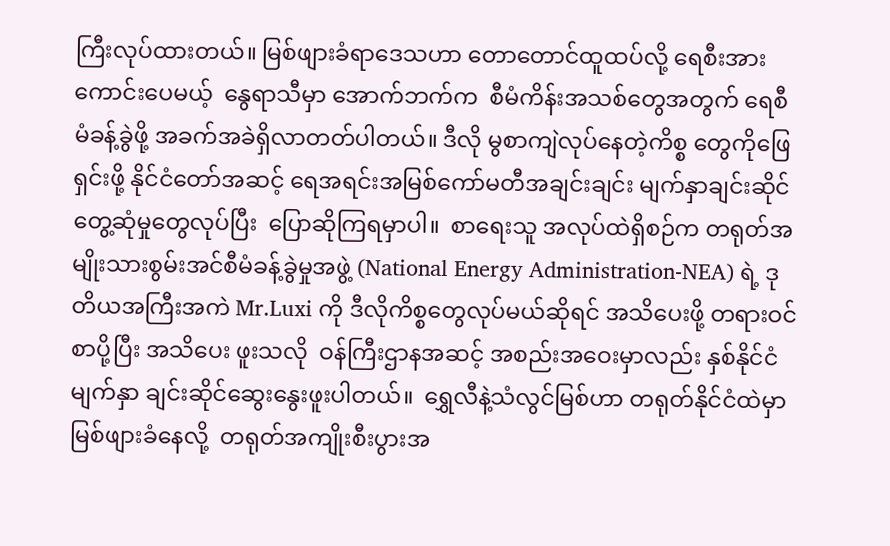ကြီးလုပ်ထားတယ်။ မြစ်ဖျားခံရာဒေသဟာ တောတောင်ထူထပ်လို့ ရေစီးအားကောင်းပေမယ့်  နွေရာသီမှာ အောက်ဘက်က  စီမံကိန်းအသစ်တွေအတွက် ရေစီမံခန့်ခွဲဖို့ အခက်အခဲရှိလာတတ်ပါတယ်။ ဒီလို မွစာကျဲလုပ်နေတဲ့ကိစ္စ တွေကိုဖြေရှင်းဖို့ နိုင်ငံတော်အဆင့် ရေအရင်းအမြစ်ကော်မတီအချင်းချင်း မျက်နှာချင်းဆိုင်တွေ့ဆုံမှုတွေလုပ်ပြီး  ပြောဆိုကြရမှာပါ။  စာရေးသူ အလုပ်ထဲရှိစဉ်က တရုတ်အမျိုးသားစွမ်းအင်စီမံခန့်ခွဲမှုအဖွဲ့ (National Energy Administration-NEA) ရဲ့ ဒုတိယအကြီးအကဲ Mr.Luxi ကို ဒီလိုကိစ္စတွေလုပ်မယ်ဆိုရင် အသိပေးဖို့ တရားဝင်စာပို့ပြီး အသိပေး ဖူးသလို  ဝန်ကြီးဌာနအဆင့် အစည်းအဝေးမှာလည်း နှစ်နိုင်ငံမျက်နှာ ချင်းဆိုင်ဆွေးနွေးဖူးပါတယ်။  ရွှေလီနဲ့သံလွင်မြစ်ဟာ တရုတ်နိုင်ငံထဲမှာ မြစ်ဖျားခံနေလို့  တရုတ်အကျိုးစီးပွားအ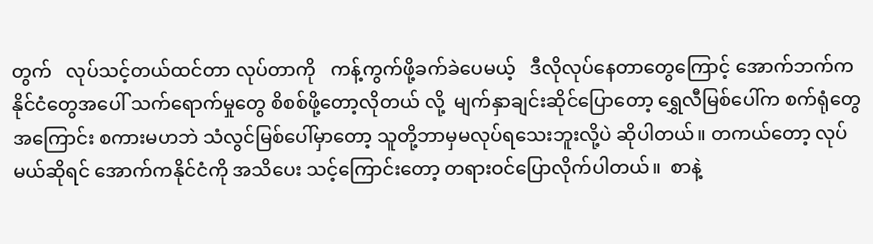တွက်   လုပ်သင့်တယ်ထင်တာ လုပ်တာကို   ကန့်ကွက်ဖို့ခက်ခဲပေမယ့်   ဒီလိုလုပ်နေတာတွေကြောင့် အောက်ဘက်ကနိုင်ငံတွေအပေါ် သက်ရောက်မှုတွေ စိစစ်ဖို့တော့လိုတယ် လို့  မျက်နှာချင်းဆိုင်ပြောတော့ ရွှေလီမြစ်ပေါ်က စက်ရုံတွေအကြောင်း စကားမဟဘဲ သံလွင်မြစ်ပေါ်မှာတော့ သူတို့ဘာမှမလုပ်ရသေးဘူးလို့ပဲ ဆိုပါတယ်။ တကယ်တော့ လုပ်မယ်ဆိုရင် အောက်ကနိုင်ငံကို အသိပေး သင့်ကြောင်းတော့ တရားဝင်ပြောလိုက်ပါတယ်။  စာနဲ့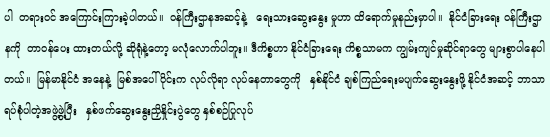ပါ  တရားဝင် အကြောင်းကြားခဲ့ပါတယ်။  ဝန်ကြီးဌာနအဆင့်နဲ့   ရေးသားဆွေးနွေး မှုဟာ ထိရောက်မှုနည်းမှာပါ။  နိုင်ငံခြားရေး ဝန်ကြီးဌာနကို  တာဝန်ပေး ထားတယ်လို့ ဆိုရုံနဲ့တော့ မလုံလောက်ပါဘူး။ ဒီကိစ္စဟာ နိုင်ငံခြားရေး ကိစ္စသာမက ကျွမ်းကျင်မှုဆိုင်ရာတွေ များစွာပါနေပါတယ်။  မြန်မာနိုင်ငံ အနေနဲ့  မြစ်အပေါ်ပိုင်းက လုပ်လိုရာ လုပ်နေတာတွေကို   နှစ်နိုင်ငံ ချစ်ကြည်ရေးမပျက်ဆွေးနွေးဖို့ နိုင်ငံအဆင့် ဘာသာရပ်စုံပါတဲ့အဖွဲ့ဖွဲ့ပြီး   နှစ်ဖက်ဆွေးနွေးညှိနှိုင်းပွဲတွေ နှစ်စဉ်ပြုလုပ်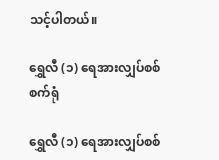သင့်ပါတယ်။

ရွှေလီ (၁) ရေအားလျှပ်စစ်စက်ရုံ

ရွှေလီ (၁) ရေအားလျှပ်စစ်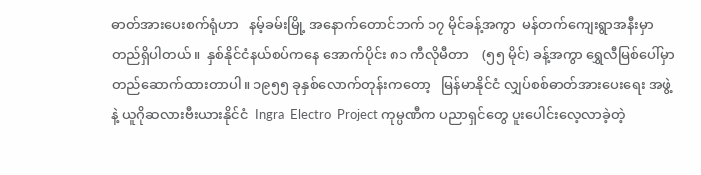ဓာတ်အားပေးစက်ရုံဟာ   နမ့်ခမ်းမြို့ အနောက်တောင်ဘက် ၁၇ မိုင်ခန့်အကွာ  မန်တက်ကျေးရွာအနီးမှာ တည်ရှိပါတယ်။  နှစ်နိုင်ငံနယ်စပ်ကနေ အောက်ပိုင်း ၈၁ ကီလိုမီတာ    (၅၅ မိုင်) ခန့်အကွာ ရွှေလီမြစ်ပေါ်မှာ တည်ဆောက်ထားတာပါ။ ၁၉၅၅ ခုနှစ်လောက်တုန်းကတော့   မြန်မာနိုင်ငံ လျှပ်စစ်ဓာတ်အားပေးရေး အဖွဲ့နဲ့ ယူဂိုဆလားဗီးယားနိုင်ငံ  Ingra  Electro  Project ကုမ္ပဏီက ပညာရှင်တွေ ပူးပေါင်းလေ့လာခဲ့တဲ့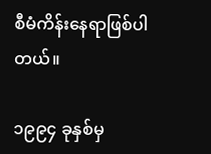စီမံကိန်းနေရာဖြစ်ပါတယ်။

၁၉၉၄ ခုနှစ်မှ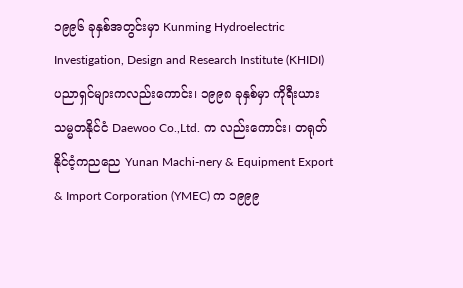၁၉၉၆ ခုနှစ်အတွင်းမှာ Kunming Hydroelectric Investigation, Design and Research Institute (KHIDI) ပညာရှင်များကလည်းကောင်း၊ ၁၉၉၈ ခုနှစ်မှာ ကိုရီးယားသမ္မတနိုင်ငံ Daewoo Co.,Ltd. က လည်းကောင်း၊ တရုတ်နိုင်ငံ့ကညညေ Yunan Machi-nery & Equipment Export & Import Corporation (YMEC) က ၁၉၉၉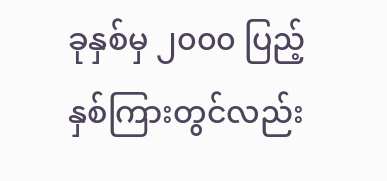ခုနှစ်မှ ၂၀၀၀ ပြည့်နှစ်ကြားတွင်လည်း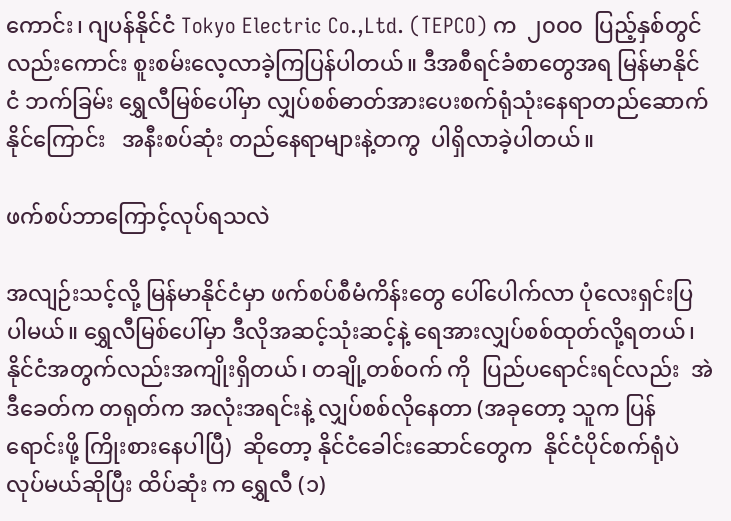ကောင်း၊ ဂျပန်နိုင်ငံ Tokyo Electric Co.,Ltd. (TEPCO) က  ၂၀၀၀  ပြည့်နှစ်တွင် လည်းကောင်း စူးစမ်းလေ့လာခဲ့ကြပြန်ပါတယ်။ ဒီအစီရင်ခံစာတွေအရ မြန်မာနိုင်ငံ ဘက်ခြမ်း ရွှေလီမြစ်ပေါ်မှာ လျှပ်စစ်ဓာတ်အားပေးစက်ရုံသုံးနေရာတည်ဆောက်နိုင်ကြောင်း   အနီးစပ်ဆုံး တည်နေရာများနဲ့တကွ  ပါရှိလာခဲ့ပါတယ်။

ဖက်စပ်ဘာကြောင့်လုပ်ရသလဲ

အလျဉ်းသင့်လို့ မြန်မာနိုင်ငံမှာ ဖက်စပ်စီမံကိန်းတွေ ပေါ်ပေါက်လာ ပုံလေးရှင်းပြပါမယ်။ ရွှေလီမြစ်ပေါ်မှာ ဒီလိုအဆင့်သုံးဆင့်နဲ့ ရေအားလျှပ်စစ်ထုတ်လို့ရတယ်၊ နိုင်ငံအတွက်လည်းအကျိုးရှိတယ်၊ တချို့တစ်ဝက် ကို  ပြည်ပရောင်းရင်လည်း  အဲဒီခေတ်က တရုတ်က အလုံးအရင်းနဲ့ လျှပ်စစ်လိုနေတာ (အခုတော့ သူက ပြန်ရောင်းဖို့ ကြိုးစားနေပါပြီ)  ဆိုတော့ နိုင်ငံခေါင်းဆောင်တွေက  နိုင်ငံပိုင်စက်ရုံပဲလုပ်မယ်ဆိုပြီး ထိပ်ဆုံး က ရွှေလီ (၁)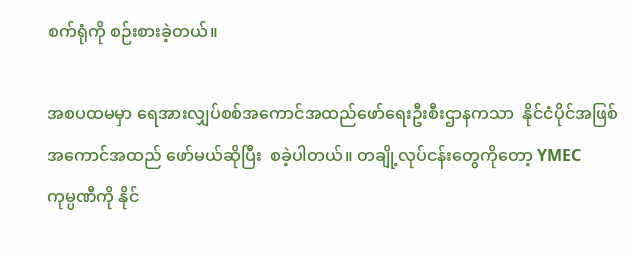စက်ရုံကို စဉ်းစားခဲ့တယ်။

အစပထမမှာ ရေအားလျှပ်စစ်အကောင်အထည်ဖော်ရေးဦးစီးဌာနကသာ  နိုင်ငံပိုင်အဖြစ် အကောင်အထည် ဖော်မယ်ဆိုပြီး  စခဲ့ပါတယ်။ တချို့လုပ်ငန်းတွေကိုတော့ YMEC   ကုမ္ပဏီကို နိုင်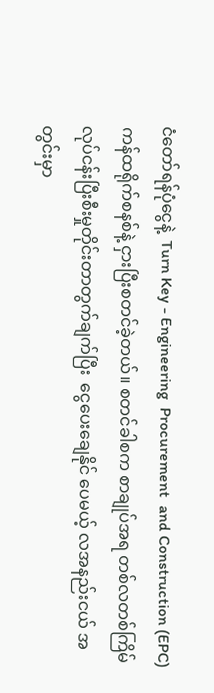ငံတော်ရန်ပုံငွေနဲ့  Turn Key - Engineering  Procurement  and Construction (EPC) ကန်ထရိုက်စနစ်နဲ့ ငှားပြီးစတင်ခဲ့တယ်။ စတင်ခါစက စာချုပ်အရ တစ်လတစ်ကြိမ် လုပ်ငန်းပြီးစီးမှုတိုင်းတာတွက်ချက်ပြီး  ငွေပေးချေနိုင် ပေမယ့် လအနည်းငယ် အတွင်းမှာ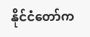နိုင်ငံတော်က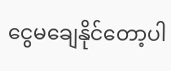ငွေမချေနိုင်တော့ပါ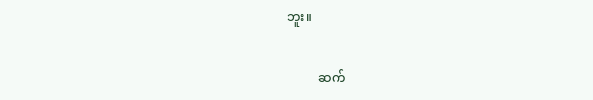ဘူး။

          ဆက်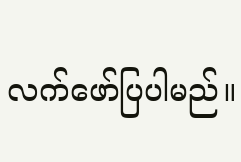လက်ဖော်ပြပါမည်။